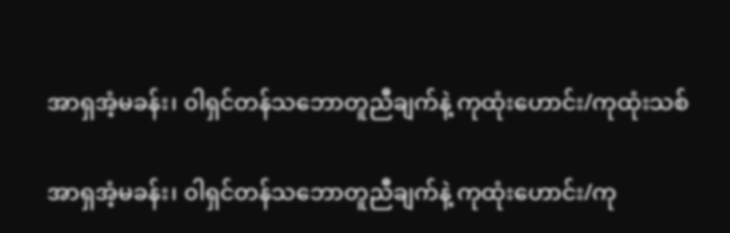အာရှအံ့မခန်း၊ ၀ါရှင်တန်သဘောတူညီချက်နဲ့ ကုထုံးဟောင်း/ကုထုံးသစ်

အာရှအံ့မခန်း၊ ၀ါရှင်တန်သဘောတူညီချက်နဲ့ ကုထုံးဟောင်း/ကု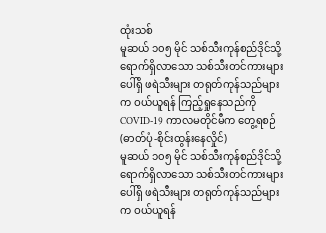ထုံးသစ်
မူဆယ် ၁၀၅ မိုင် သစ်သီးကုန်စည်ဒိုင်သို့ ရောက်ရှိလာသော သစ်သီးတင်ကားများပေါ်ရှိ ဖရဲသီးများ တရုတ်ကုန်သည်များက ဝယ်ယူရန် ကြည့်ရှုနေသည်ကို COVID-19 ကာလမတိုင်မီက တွေ့ရစဉ် (ဓာတ်ပုံ-စိုင်းထွန်းနေလှိုင်)
မူဆယ် ၁၀၅ မိုင် သစ်သီးကုန်စည်ဒိုင်သို့ ရောက်ရှိလာသော သစ်သီးတင်ကားများပေါ်ရှိ ဖရဲသီးများ တရုတ်ကုန်သည်များက ဝယ်ယူရန်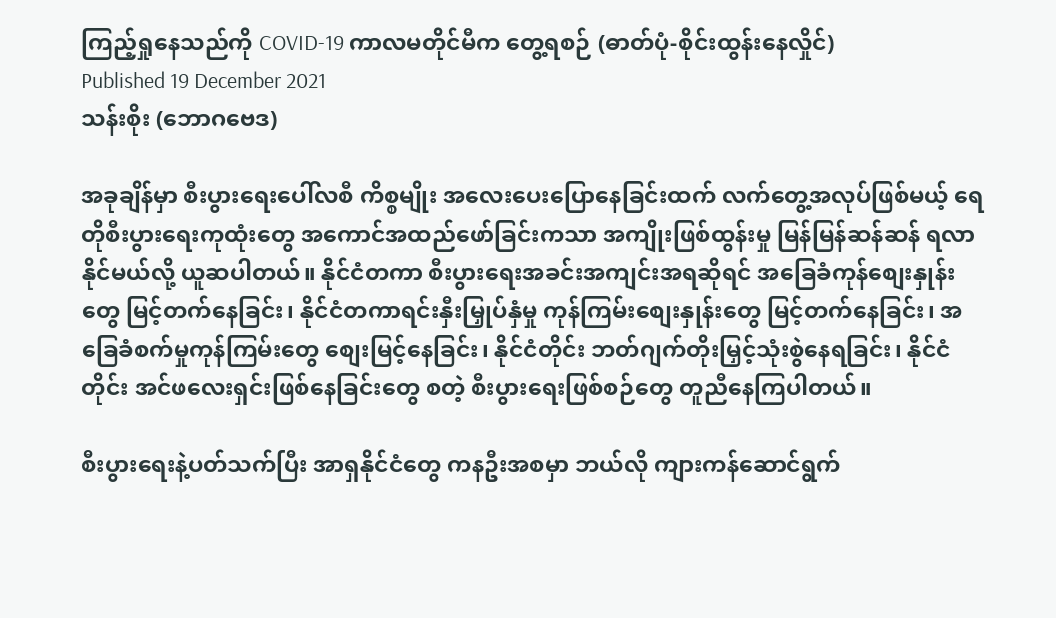ကြည့်ရှုနေသည်ကို COVID-19 ကာလမတိုင်မီက တွေ့ရစဉ် (ဓာတ်ပုံ-စိုင်းထွန်းနေလှိုင်)
Published 19 December 2021
သန်းစိုး (ဘောဂဗေဒ)

အခုချိန်မှာ စီးပွားရေးပေါ်လစီ ကိစ္စမျိုး အလေးပေးပြောနေခြင်းထက် လက်တွေ့အလုပ်ဖြစ်မယ့် ရေတိုစီးပွားရေးကုထုံးတွေ အကောင်အထည်ဖော်ခြင်းကသာ အကျိုးဖြစ်ထွန်းမှု မြန်မြန်ဆန်ဆန် ရလာနိုင်မယ်လို့ ယူဆပါတယ်။ နိုင်ငံတကာ စီးပွားရေးအခင်းအကျင်းအရဆိုရင် အခြေခံကုန်စျေးနှုန်းတွေ မြင့်တက်နေခြင်း၊ နိုင်ငံတကာရင်းနှီးမြှုပ်နှံမှု ကုန်ကြမ်းစျေးနှုန်းတွေ မြင့်တက်နေခြင်း၊ အခြေခံစက်မှုကုန်ကြမ်းတွေ စျေးမြင့်နေခြင်း၊ နိုင်ငံတိုင်း ဘတ်ဂျက်တိုးမြှင့်သုံးစွဲနေရခြင်း၊ နိုင်ငံတိုင်း အင်ဖလေးရှင်းဖြစ်နေခြင်းတွေ စတဲ့ စီးပွားရေးဖြစ်စဉ်တွေ တူညီနေကြပါတယ်။

စီးပွားရေးနဲ့ပတ်သက်ပြီး အာရှနိုင်ငံတွေ ကနဦးအစမှာ ဘယ်လို ကျားကန်ဆောင်ရွက်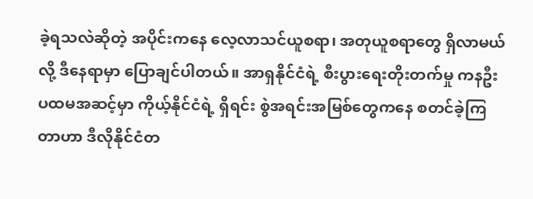ခဲ့ရသလဲဆိုတဲ့ အပိုင်းကနေ လေ့လာသင်ယူစရာ၊ အတုယူစရာတွေ ရှိလာမယ်လို့ ဒီနေရာမှာ ပြောချင်ပါတယ်။ အာရှနိုင်ငံရဲ့ စီးပွားရေးတိုးတက်မှု ကနဦး ပထမအဆင့်မှာ ကိုယ့်နိုင်ငံရဲ့ ရှိရင်း စွဲအရင်းအမြစ်တွေကနေ စတင်ခဲ့ကြတာဟာ ဒီလိုနိုင်ငံတ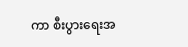ကာ စီးပွားရေးအ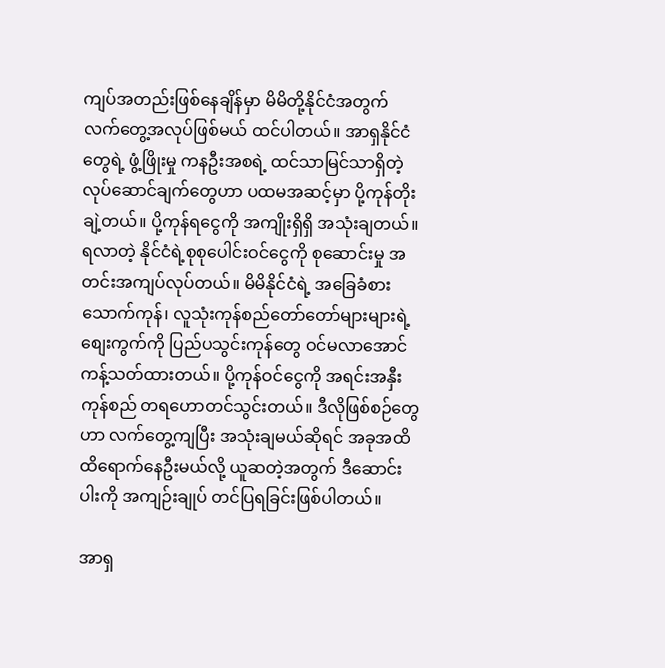ကျပ်အတည်းဖြစ်နေချိန်မှာ မိမိတို့နိုင်ငံအတွက် လက်တွေ့အလုပ်ဖြစ်မယ် ထင်ပါတယ်။ အာရှနိုင်ငံတွေရဲ့ ဖွံ့ဖြိုးမှု ကနဦးအစရဲ့ ထင်သာမြင်သာရှိတဲ့ လုပ်ဆောင်ချက်တွေဟာ ပထမအဆင့်မှာ ပို့ကုန်တိုးချဲ့တယ်။ ပို့ကုန်ရငွေကို အကျိုးရှိရှိ အသုံးချတယ်။ ရလာတဲ့ နိုင်ငံရဲ့စုစုပေါင်းဝင်ငွေကို စုဆောင်းမှု အတင်းအကျပ်လုပ်တယ်။ မိမိနိုင်ငံရဲ့ အခြေခံစားသောက်ကုန်၊ လူသုံးကုန်စည်တော်တော်များများရဲ့ စျေးကွက်ကို ပြည်ပသွင်းကုန်တွေ ဝင်မလာအောင် ကန့်သတ်ထားတယ်။ ပို့ကုန်ဝင်ငွေကို အရင်းအနှီး ကုန်စည် တရဟောတင်သွင်းတယ်။ ဒီလိုဖြစ်စဉ်တွေဟာ လက်တွေ့ကျပြီး အသုံးချမယ်ဆိုရင် အခုအထိ ထိရောက်နေဦးမယ်လို့ ယူဆတဲ့အတွက် ဒီဆောင်းပါးကို အကျဉ်းချုပ် တင်ပြရခြင်းဖြစ်ပါတယ်။

အာရှ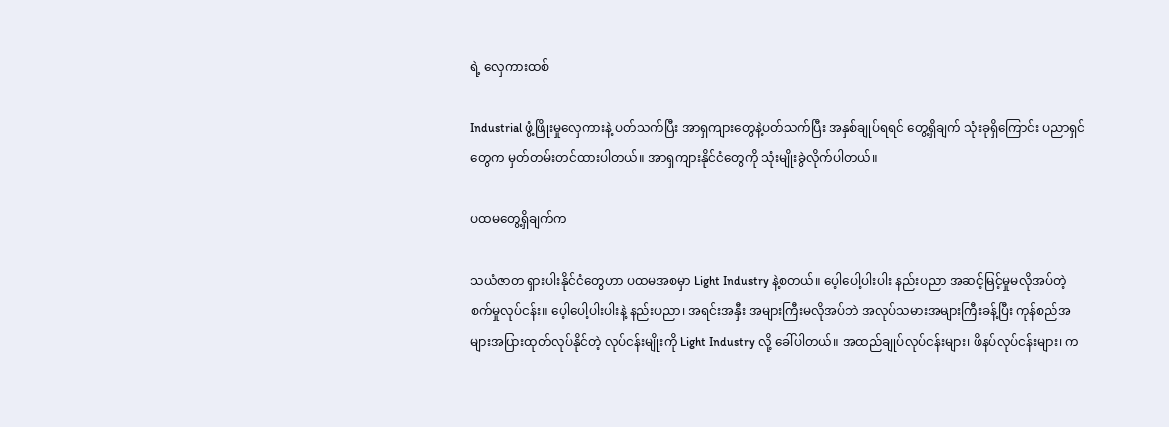ရဲ့ လှေကားထစ်

Industrial ဖွံ့ဖြိုးမှုလှေကားနဲ့ ပတ်သက်ပြီး အာရှကျားတွေနဲ့ပတ်သက်ပြီး အနှစ်ချုပ်ရရင် တွေ့ရှိချက် သုံးခုရှိကြောင်း ပညာရှင်တွေက မှတ်တမ်းတင်ထားပါတယ်။ အာရှကျားနိုင်ငံတွေကို သုံးမျိုးခွဲလိုက်ပါတယ်။

ပထမတွေ့ရှိချက်က

သယံဇာတ ရှားပါးနိုင်ငံတွေဟာ ပထမအစမှာ Light Industry နဲ့စတယ်။ ပေ့ါပေါ့ပါးပါး နည်းပညာ အဆင့်မြင့်မှုမလိုအပ်တဲ့ စက်မှုလုပ်ငန်း။ ပေ့ါပေါ့ပါးပါးနဲ့ နည်းပညာ၊ အရင်းအနှီး အများကြီးမလိုအပ်ဘဲ အလုပ်သမားအများကြီးခန့်ပြီး ကုန်စည်အများအပြားထုတ်လုပ်နိုင်တဲ့ လုပ်ငန်းမျိုးကို Light Industry လို့ ခေါ်ပါတယ်။ အထည်ချုပ်လုပ်ငန်းများ၊ ဖိနပ်လုပ်ငန်းများ၊ က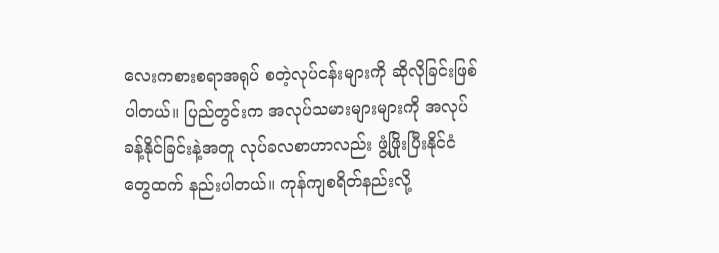လေးကစားစရာအရုပ် စတဲ့လုပ်ငန်းများကို ဆိုလိုခြင်းဖြစ်ပါတယ်။ ပြည်တွင်းက အလုပ်သမားများများကို အလုပ်ခန့်နိုင်ခြင်းနဲ့အတူ လုပ်ခလစာဟာလည်း ဖွံ့ဖြိုးပြီးနိုင်ငံတွေထက် နည်းပါတယ်။ ကုန်ကျစရိတ်နည်းလို့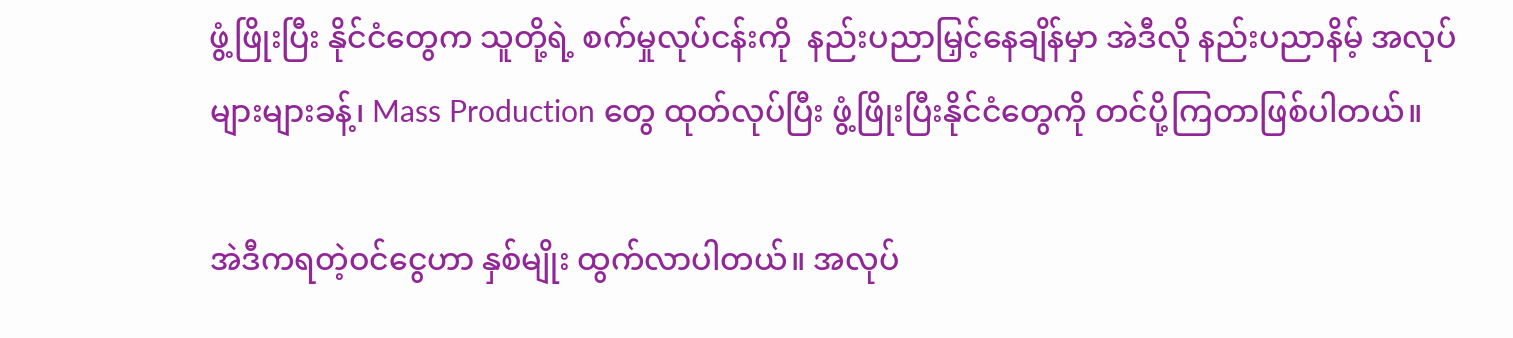ဖွံ့ဖြိုးပြီး နိုင်ငံတွေက သူတို့ရဲ့ စက်မှုလုပ်ငန်းကို  နည်းပညာမြှင့်နေချိန်မှာ အဲဒီလို နည်းပညာနိမ့် အလုပ်များများခန့်၊ Mass Production တွေ ထုတ်လုပ်ပြီး ဖွံ့ဖြိုးပြီးနိုင်ငံတွေကို တင်ပို့ကြတာဖြစ်ပါတယ်။

အဲဒီကရတဲ့ဝင်ငွေဟာ နှစ်မျိုး ထွက်လာပါတယ်။ အလုပ်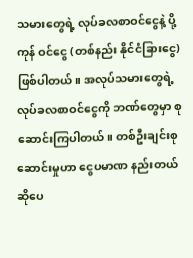သမားတွေရဲ့ လုပ်ခလစာဝင်ငွေနဲ့ ပို့ကုန် ဝင်ငွေ (တစ်နည်း နိုင်ငံခြားငွေ) ဖြစ်ပါတယ်။ အလုပ်သမားတွေရဲ့ လုပ်ခလစာဝင်ငွေကို ဘဏ်တွေမှာ စုဆောင်းကြပါတယ်။ တစ်ဦးချင်းစုဆောင်းမှုဟာ ငွေပမာဏ နည်းတယ် ဆိုပေ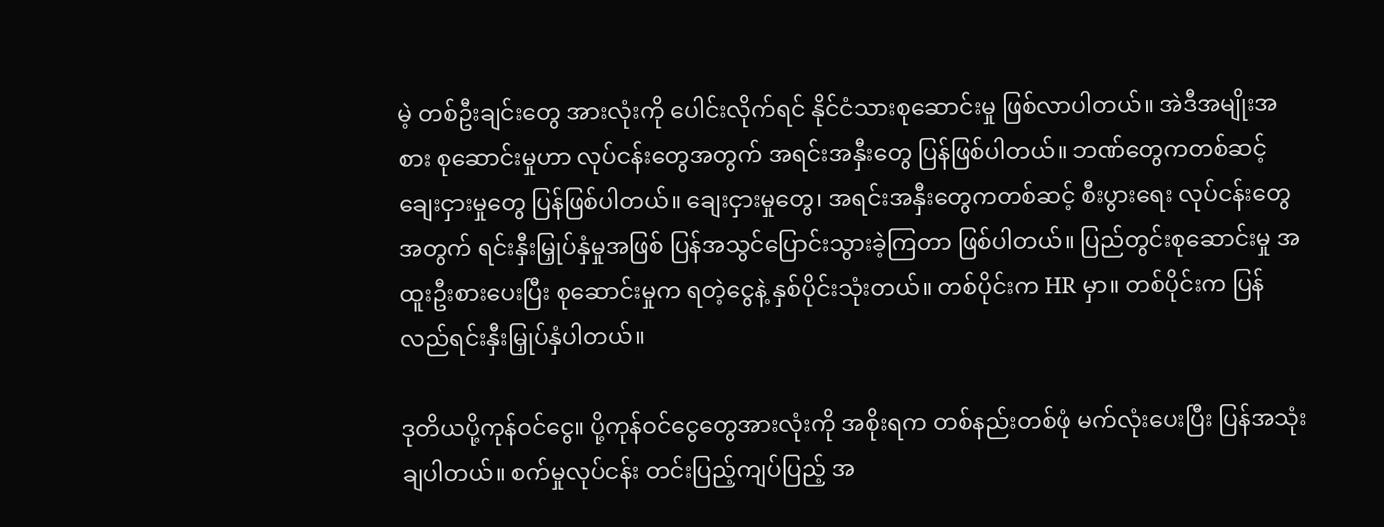မဲ့ တစ်ဦးချင်းတွေ အားလုံးကို ပေါင်းလိုက်ရင် နိုင်ငံသားစုဆောင်းမှု ဖြစ်လာပါတယ်။ အဲဒီအမျိုးအစား စုဆောင်းမှုဟာ လုပ်ငန်းတွေအတွက် အရင်းအနှီးတွေ ပြန်ဖြစ်ပါတယ်။ ဘဏ်တွေကတစ်ဆင့် ချေးငှားမှုတွေ ပြန်ဖြစ်ပါတယ်။ ချေးငှားမှုတွေ၊ အရင်းအနှီးတွေကတစ်ဆင့် စီးပွားရေး လုပ်ငန်းတွေအတွက် ရင်းနှီးမြှုပ်နှံမှုအဖြစ် ပြန်အသွင်ပြောင်းသွားခဲ့ကြတာ ဖြစ်ပါတယ်။ ပြည်တွင်းစုဆောင်းမှု အထူးဦးစားပေးပြီး စုဆောင်းမှုက ရတဲ့ငွေနဲ့ နှစ်ပိုင်းသုံးတယ်။ တစ်ပိုင်းက HR မှာ။ တစ်ပိုင်းက ပြန်လည်ရင်းနှီးမြှုပ်နှံပါတယ်။

ဒုတိယပို့ကုန်ဝင်ငွေ။ ပို့ကုန်ဝင်ငွေတွေအားလုံးကို အစိုးရက တစ်နည်းတစ်ဖုံ မက်လုံးပေးပြီး ပြန်အသုံးချပါတယ်။ စက်မှုလုပ်ငန်း တင်းပြည့်ကျပ်ပြည့် အ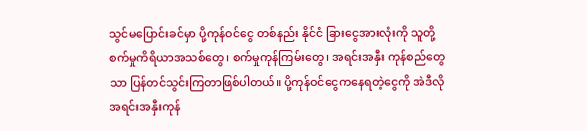သွင်မပြောင်းခင်မှာ ပို့ကုန်ဝင်ငွေ တစ်နည်း နိုင်ငံ ခြားငွေအားလုံးကို သူတို့ စက်မှုကိရိယာအသစ်တွေ၊ စက်မှုကုန်ကြမ်းတွေ၊ အရင်းအနှီး ကုန်စည်တွေသာ ပြန်တင်သွင်းကြတာဖြစ်ပါတယ်။ ပို့ကုန်ဝင်ငွေကနေရတဲ့ငွေကို အဲဒီလို အရင်းအနှီးကုန်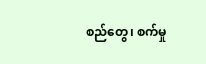စည်တွေ၊ စက်မှု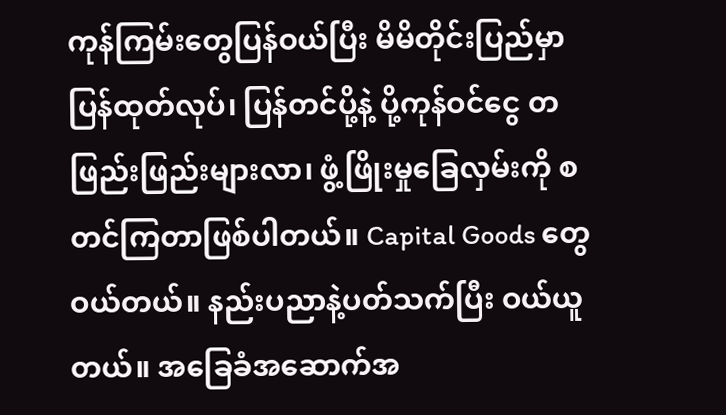ကုန်ကြမ်းတွေပြန်ဝယ်ပြီး မိမိတိုင်းပြည်မှာ ပြန်ထုတ်လုပ်၊ ပြန်တင်ပို့နဲ့ ပို့ကုန်ဝင်ငွေ တဖြည်းဖြည်းများလာ၊ ဖွံ့ဖြိုးမှုခြေလှမ်းကို စတင်ကြတာဖြစ်ပါတယ်။ Capital Goods တွေ ဝယ်တယ်။ နည်းပညာနဲ့ပတ်သက်ပြီး ဝယ်ယူတယ်။ အခြေခံအဆောက်အ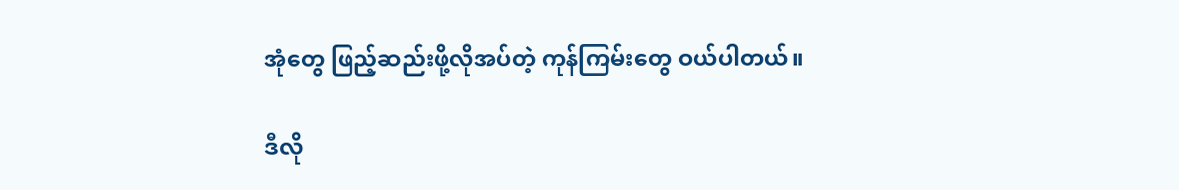အုံတွေ ဖြည့်ဆည်းဖို့လိုအပ်တဲ့ ကုန်ကြမ်းတွေ ဝယ်ပါတယ်။

ဒီလို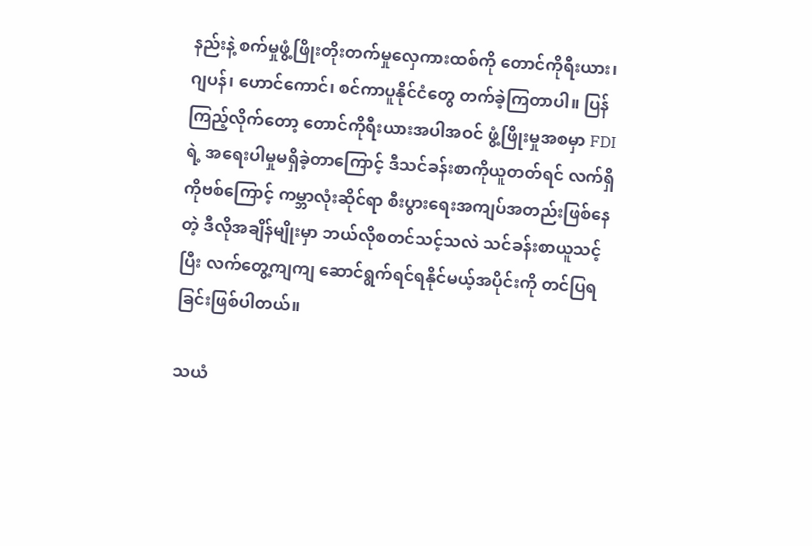နည်းနဲ့ စက်မှုဖွံ့ဖြိုးတိုးတက်မှုလှေကားထစ်ကို တောင်ကိုရီးယား၊ ဂျပန်၊ ဟောင်ကောင်၊ စင်ကာပူနိုင်ငံတွေ တက်ခဲ့ကြတာပါ။ ပြန်ကြည့်လိုက်တော့ တောင်ကိုရီးယားအပါအဝင် ဖွံ့ဖြိုးမှုအစမှာ FDI ရဲ့ အရေးပါမှုမရှိခဲ့တာကြောင့် ဒီသင်ခန်းစာကိုယူတတ်ရင် လက်ရှိ ကိုဗစ်ကြောင့် ကမ္ဘာလုံးဆိုင်ရာ စီးပွားရေးအကျပ်အတည်းဖြစ်နေတဲ့ ဒီလိုအချိန်မျိုးမှာ ဘယ်လိုစတင်သင့်သလဲ သင်ခန်းစာယူသင့်ပြီး လက်တွေ့ကျကျ ဆောင်ရွက်ရင်ရနိုင်မယ့်အပိုင်းကို တင်ပြရခြင်းဖြစ်ပါတယ်။

သယံ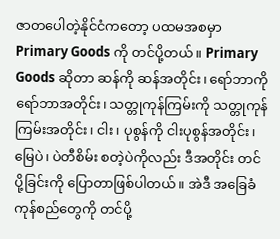ဇာတပေါတဲ့နိုင်ငံကတော့ ပထမအစမှာ Primary Goods ကို တင်ပို့တယ်။ Primary Goods ဆိုတာ ဆန်ကို ဆန်အတိုင်း၊ ရော်ဘာကို ရော်ဘာအတိုင်း၊ သတ္တုကုန်ကြမ်းကို သတ္တုကုန်ကြမ်းအတိုင်း၊ ငါး၊ ပုစွန်ကို ငါးပုစွန်အတိုင်း၊ မြေပဲ၊ ပဲတီစိမ်း စတဲ့ပဲကိုလည်း ဒီအတိုင်း တင်ပို့ခြင်းကို ပြောတာဖြစ်ပါတယ်။ အဲဒီ အခြေခံကုန်စည်တွေကို တင်ပို့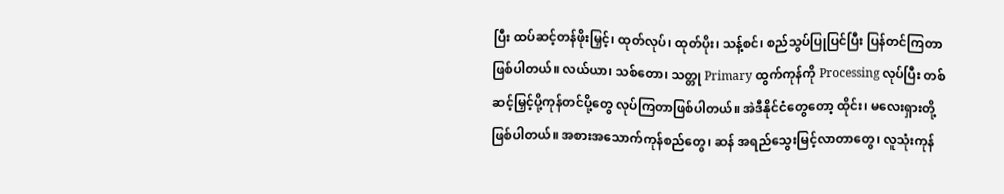ပြီး ထပ်ဆင့်တန်ဖိုးမြှင့်၊ ထုတ်လုပ်၊ ထုတ်ပိုး၊ သန့်စင်၊ စည်သွပ်ပြုပြင်ပြီး ပြန်တင်ကြတာဖြစ်ပါတယ်။ လယ်ယာ၊ သစ်တော၊ သတ္တု Primary ထွက်ကုန်ကို Processing လုပ်ပြီး တစ်ဆင့်မြှင့်ပို့ကုန်တင်ပို့တွေ လုပ်ကြတာဖြစ်ပါတယ်။ အဲဒီနိုင်ငံတွေတော့ ထိုင်း၊ မလေးရှားတို့ဖြစ်ပါတယ်။ အစားအသောက်ကုန်စည်တွေ၊ ဆန် အရည်သွေးမြင့်လာတာတွေ၊ လူသုံးကုန်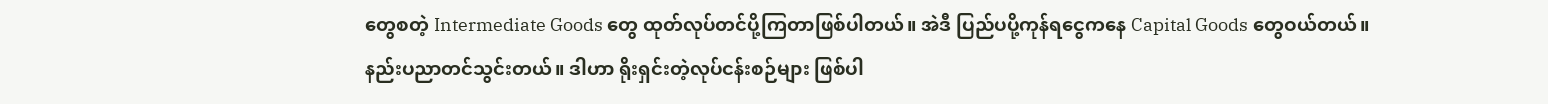တွေစတဲ့ Intermediate Goods တွေ ထုတ်လုပ်တင်ပို့ကြတာဖြစ်ပါတယ်။ အဲဒီ ပြည်ပပို့ကုန်ရငွေကနေ Capital Goods တွေဝယ်တယ်။ နည်းပညာတင်သွင်းတယ်။ ဒါဟာ ရိုးရှင်းတဲ့လုပ်ငန်းစဉ်များ ဖြစ်ပါ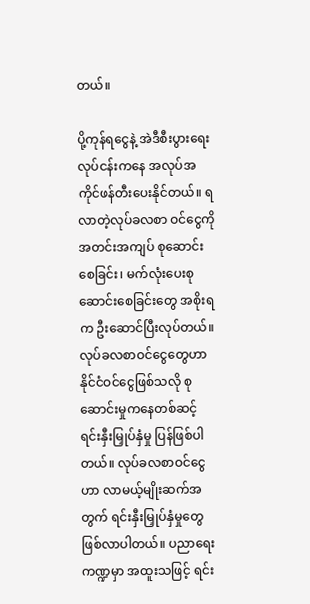တယ်။

ပို့ကုန်ရငွေနဲ့ အဲဒီစီးပွားရေး လုပ်ငန်းကနေ အလုပ်အကိုင်ဖန်တီးပေးနိုင်တယ်။ ရလာတဲ့လုပ်ခလစာ ဝင်ငွေကို အတင်းအကျပ် စုဆောင်းစေခြင်း၊ မက်လုံးပေးစုဆောင်းစေခြင်းတွေ အစိုးရက ဦးဆောင်ပြီးလုပ်တယ်။ လုပ်ခလစာဝင်ငွေတွေဟာ နိုင်ငံဝင်ငွေဖြစ်သလို စုဆောင်းမှုကနေတစ်ဆင့် ရင်းနှီးမြှုပ်နှံမှု ပြန်ဖြစ်ပါတယ်။ လုပ်ခလစာဝင်ငွေဟာ လာမယ့်မျိုးဆက်အတွက် ရင်းနှီးမြှုပ်နှံမှုတွေဖြစ်လာပါတယ်။ ပညာရေးကဏ္ဍမှာ အထူးသဖြင့် ရင်း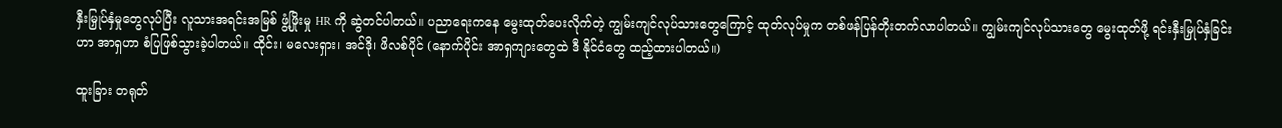နှီးမြှုပ်နှံမှုတွေလုပ်ပြီး လူသားအရင်းအမြစ် ဖွံ့ဖြိုးမှု HR ကို ဆွဲတင်ပါတယ်။ ပညာရေးကနေ မွေးထုတ်ပေးလိုက်တဲ့ ကျွမ်းကျင်လုပ်သားတွေကြောင့် ထုတ်လုပ်မှုက တစ်ဖန်ပြန်တိုးတက်လာပါတယ်။ ကျွမ်းကျင်လုပ်သားတွေ မွေးထုတ်ဖို့ ရင်းနှီးမြှုပ်နှံခြင်းဟာ အာရှဟာ စံပြဖြစ်သွားခဲ့ပါတယ်။ ထိုင်း၊ မလေးရှား၊ အင်ဒို၊ ဖိလစ်ပိုင် (နောက်ပိုင်း အာရှကျားတွေထဲ ဒီ နိုင်ငံတွေ ထည့်ထားပါတယ်။)

ထူးခြား တရုတ်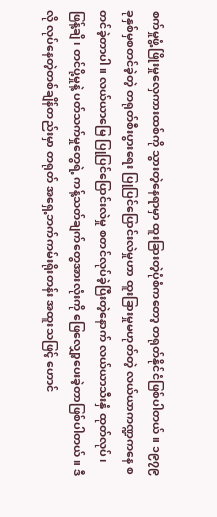စက်မှုဖွံ့ဖြိုးမှုလှေကားထစ်ကို သွားတဲ့နေရာမှာ ထူးခြားတဲ့ပုံစံကတော့ တရုတ်နိုင်ငံဖြစ်ပါတယ်။ ၁၉၇၉ ခုနှစ်မှစတင်ခဲ့တဲ့ တရုတ်စီးပွားရေး ပြုပြင်ပြောင်းလဲမှုဟာ ထူးခြားမှုမဟုတ်တဲ့ လယ်ယာကဏ္ဍကနေ စတင်ခဲ့တာပါ။ လယ်ယာမြေ ပြုပြင်ပြောင်းလဲမှု စတင်လုပ်ခဲ့ပြီးတဲ့နောက် လယ်ယာသီးနှံ ထုတ်လုပ်၊ ဖြန့်ချိ၊ တင်ပို့မှုနဲ့ ပတ်သက်မှုတွေရဲ့ ကန့်သတ်ချက်တွေအားလုံးကို ဖြေလျှော့ပေးခဲ့တာဖြစ်ပါတယ်။ ဒီလို လုပ်နေတဲ့တစ်ချိန်တည်းမှာ တရုတ် အရှေ့ဘက်ကမ်းရိုးတန်း အထူးသဖြင့် ဟောင်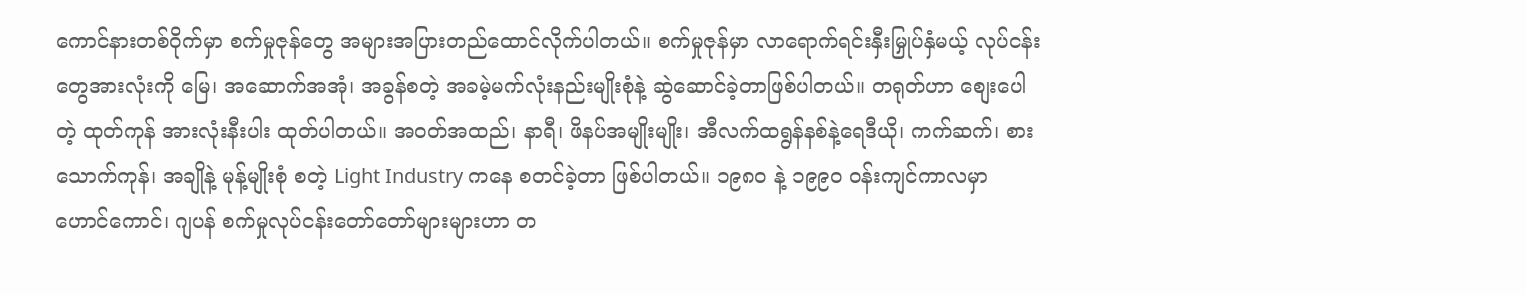ကောင်နားတစ်ဝိုက်မှာ စက်မှုဇုန်တွေ အများအပြားတည်ထောင်လိုက်ပါတယ်။ စက်မှုဇုန်မှာ လာရောက်ရင်းနှီးမြှုပ်နှံမယ့် လုပ်ငန်းတွေအားလုံးကို မြေ၊ အဆောက်အအုံ၊ အခွန်စတဲ့ အခမဲ့မက်လုံးနည်းမျိုးစုံနဲ့ ဆွဲဆောင်ခဲ့တာဖြစ်ပါတယ်။ တရုတ်ဟာ စျေးပေါတဲ့ ထုတ်ကုန် အားလုံးနီးပါး ထုတ်ပါတယ်။ အဝတ်အထည်၊ နာရီ၊ ဖိနပ်အမျိုးမျိုး၊ အီလက်ထရွန်နစ်နဲ့ရေဒီယို၊ ကက်ဆက်၊ စားသောက်ကုန်၊ အချိုနဲ့ မုန့်မျိုးစုံ စတဲ့ Light Industry ကနေ စတင်ခဲ့တာ ဖြစ်ပါတယ်။ ၁၉၈၀ နဲ့ ၁၉၉၀ ဝန်းကျင်ကာလမှာ ဟောင်ကောင်၊ ဂျပန် စက်မှုလုပ်ငန်းတော်တော်များများဟာ တ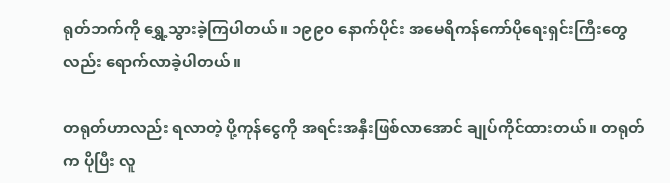ရုတ်ဘက်ကို ရွှေ့သွားခဲ့ကြပါတယ်။ ၁၉၉၀ နောက်ပိုင်း အမေရိကန်ကော်ပိုရေးရှင်းကြီးတွေလည်း ရောက်လာခဲ့ပါတယ်။

တရုတ်ဟာလည်း ရလာတဲ့ ပို့ကုန်ငွေကို အရင်းအနှီးဖြစ်လာအောင် ချုပ်ကိုင်ထားတယ်။ တရုတ်က ပိုပြီး လူ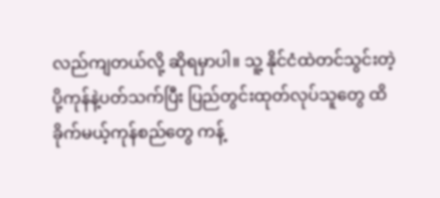လည်ကျတယ်လို့ ဆိုရမှာပါ။ သူ့ နိုင်ငံထဲတင်သွင်းတဲ့ ပို့ကုန်နဲ့ပတ်သက်ပြီး ပြည်တွင်းထုတ်လုပ်သူတွေ ထိခိုက်မယ့်ကုန်စည်တွေ ကန့်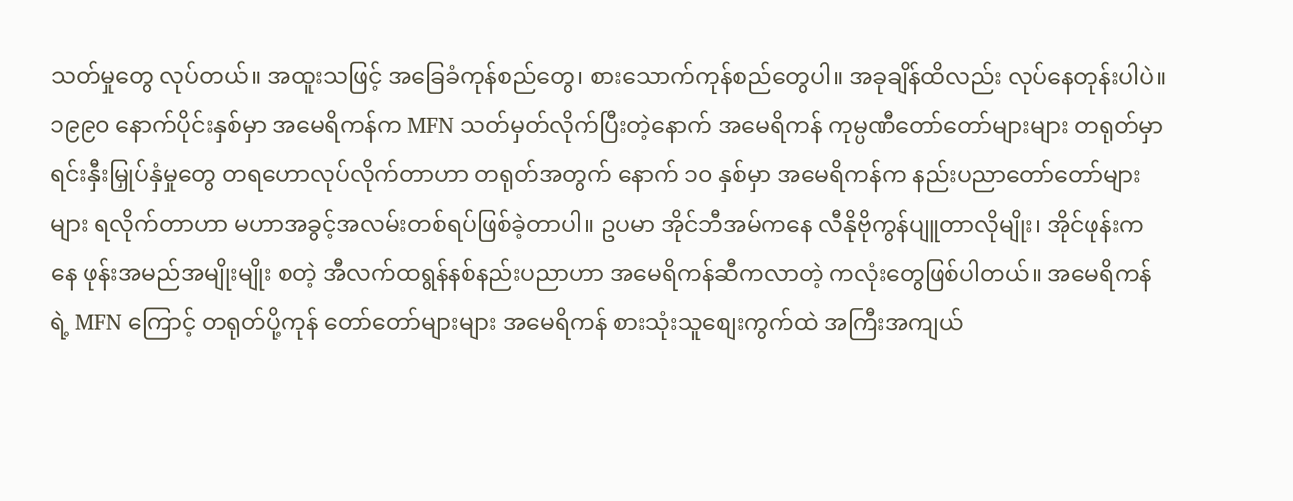သတ်မှုတွေ လုပ်တယ်။ အထူးသဖြင့် အခြေခံကုန်စည်တွေ၊ စားသောက်ကုန်စည်တွေပါ။ အခုချိန်ထိလည်း လုပ်နေတုန်းပါပဲ။ ၁၉၉၀ နောက်ပိုင်းနှစ်မှာ အမေရိကန်က MFN သတ်မှတ်လိုက်ပြီးတဲ့နောက် အမေရိကန် ကုမ္ပဏီတော်တော်များများ တရုတ်မှာ ရင်းနှီးမြှုပ်နှံမှုတွေ တရဟောလုပ်လိုက်တာဟာ တရုတ်အတွက် နောက် ၁၀ နှစ်မှာ အမေရိကန်က နည်းပညာတော်တော်များများ ရလိုက်တာဟာ မဟာအခွင့်အလမ်းတစ်ရပ်ဖြစ်ခဲ့တာပါ။ ဥပမာ အိုင်ဘီအမ်ကနေ လီနိုဗိုကွန်ပျူတာလိုမျိုး၊ အိုင်ဖုန်းကနေ ဖုန်းအမည်အမျိုးမျိုး စတဲ့ အီလက်ထရွန်နစ်နည်းပညာဟာ အမေရိကန်ဆီကလာတဲ့ ကလုံးတွေဖြစ်ပါတယ်။ အမေရိကန်ရဲ့ MFN ကြောင့် တရုတ်ပို့ကုန် တော်တော်များများ အမေရိကန် စားသုံးသူစျေးကွက်ထဲ အကြီးအကျယ်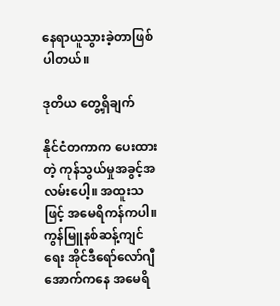နေရာယူသွားခဲ့တာဖြစ်ပါတယ်။

ဒုတိယ တွေ့ရှိချက်

နိုင်ငံတကာက ပေးထားတဲ့ ကုန်သွယ်မှုအခွင့်အလမ်းပေါ့။ အထူးသဖြင့် အမေရိကန်ကပါ။ ကွန်မြူနစ်ဆန့်ကျင်ရေး အိုင်ဒီရော်လော်ဂျီ အောက်ကနေ အမေရိ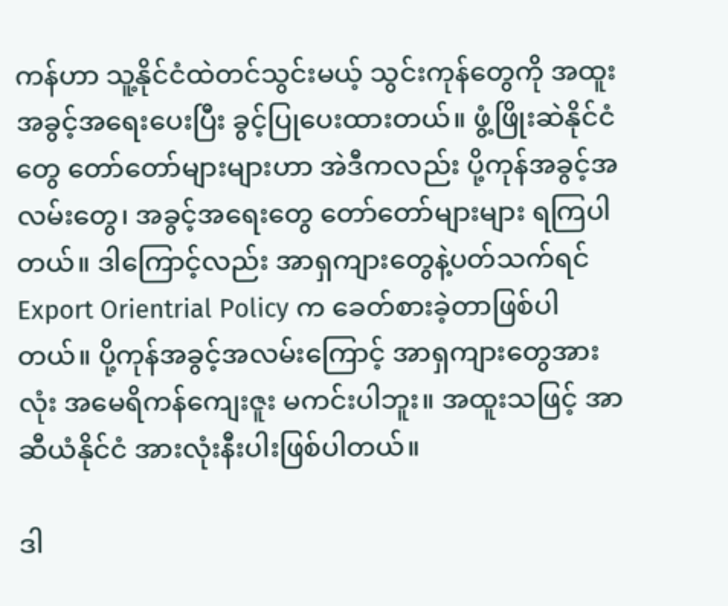ကန်ဟာ သူ့နိုင်ငံထဲတင်သွင်းမယ့် သွင်းကုန်တွေကို အထူးအခွင့်အရေးပေးပြီး ခွင့်ပြုပေးထားတယ်။ ဖွံ့ဖြိုးဆဲနိုင်ငံတွေ တော်တော်များများဟာ အဲဒီကလည်း ပို့ကုန်အခွင့်အလမ်းတွေ၊ အခွင့်အရေးတွေ တော်တော်များများ ရကြပါတယ်။ ဒါကြောင့်လည်း အာရှကျားတွေနဲ့ပတ်သက်ရင် Export Orientrial Policy က ခေတ်စားခဲ့တာဖြစ်ပါတယ်။ ပို့ကုန်အခွင့်အလမ်းကြောင့် အာရှကျားတွေအားလုံး အမေရိကန်ကျေးဇူး မကင်းပါဘူး။ အထူးသဖြင့် အာဆီယံနိုင်ငံ အားလုံးနီးပါးဖြစ်ပါတယ်။

ဒါ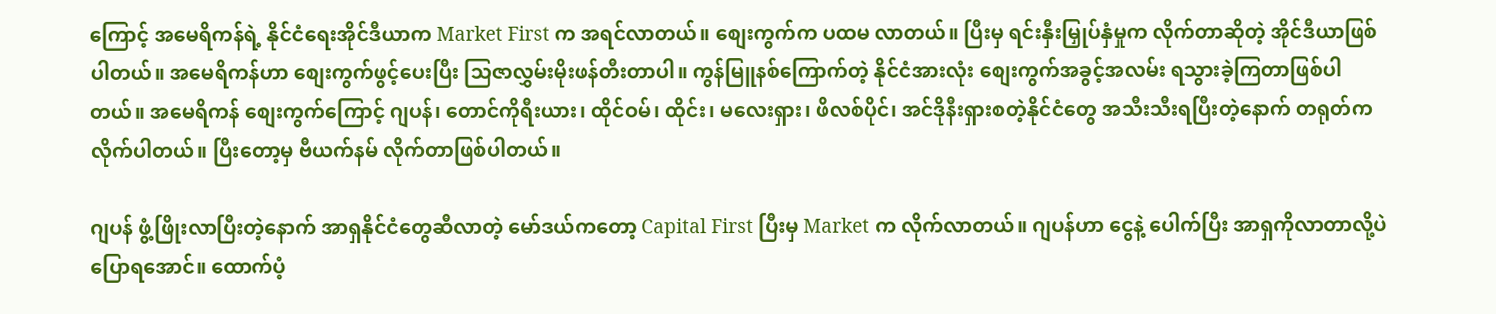ကြောင့် အမေရိကန်ရဲ့ နိုင်ငံရေးအိုင်ဒီယာက Market First က အရင်လာတယ်။ စျေးကွက်က ပထမ လာတယ်။ ပြီးမှ ရင်းနှီးမြှုပ်နှံမှုက လိုက်တာဆိုတဲ့ အိုင်ဒီယာဖြစ်ပါတယ်။ အမေရိကန်ဟာ စျေးကွက်ဖွင့်ပေးပြီး သြဇာလွှမ်းမိုးဖန်တီးတာပါ။ ကွန်မြူနစ်ကြောက်တဲ့ နိုင်ငံအားလုံး စျေးကွက်အခွင့်အလမ်း ရသွားခဲ့ကြတာဖြစ်ပါတယ်။ အမေရိကန် စျေးကွက်ကြောင့် ဂျပန်၊ တောင်ကိုရီးယား၊ ထိုင်ဝမ်၊ ထိုင်း၊ မလေးရှား၊ ဖိလစ်ပိုင်၊ အင်ဒိုနီးရှားစတဲ့နိုင်ငံတွေ အသီးသီးရပြီးတဲ့နောက် တရုတ်က လိုက်ပါတယ်။ ပြီးတော့မှ ဗီယက်နမ် လိုက်တာဖြစ်ပါတယ်။

ဂျပန် ဖွံ့ဖြိုးလာပြီးတဲ့နောက် အာရှနိုင်ငံတွေဆီလာတဲ့ မော်ဒယ်ကတော့ Capital First ပြီးမှ Market က လိုက်လာတယ်။ ဂျပန်ဟာ ငွေနဲ့ ပေါက်ပြီး အာရှကိုလာတာလို့ပဲပြောရအောင်။ ထောက်ပံ့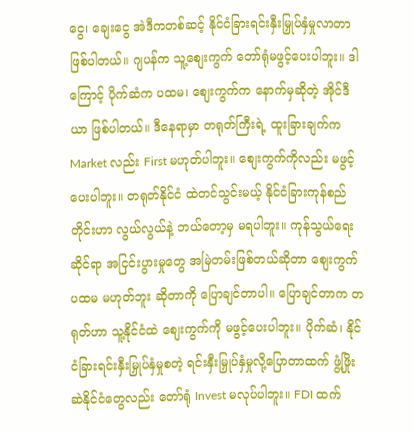ငွေ၊ ချေးငွေ အဲဒီကတစ်ဆင့် နိုင်ငံခြားရင်းနှီးမြှုပ်နှံမှုလာတာဖြစ်ပါတယ်။ ဂျပန်က သူ့စျေးကွက် တော်ရုံမဖွင့်ပေးပါဘူး။ ဒါကြောင့် ပိုက်ဆံက ပထမ၊ စျေးကွက်က နောက်မှဆိုတဲ့ အိုင်ဒီယာ ဖြစ်ပါတယ်။ ဒီနေရာမှာ တရုတ်ကြီးရဲ့ ထူးခြားချက်က Market လည်း First မဟုတ်ပါဘူး။ စျေးကွက်ကိုလည်း မဖွင့်ပေးပါဘူး။ တရုတ်နိုင်ငံ ထဲတင်သွင်းမယ့် နိုင်ငံခြားကုန်စည်တိုင်းဟာ လွယ်လွယ်နဲ့ ဘယ်တော့မှ မရပါဘူး။ ကုန်သွယ်ရေးဆိုင်ရာ အငြင်းပွားမှုတွေ အမြဲတမ်းဖြစ်တယ်ဆိုတာ စျေးကွက်ပထမ မဟုတ်ဘူး ဆိုတာကို ပြောချင်တာပါ။ ပြောချင်တာက တရုတ်ဟာ သူ့နိုင်ငံထဲ စျေးကွက်ကို မဖွင့်ပေးပါဘူး။ ပိုက်ဆံ၊ နိုင်ငံခြားရင်းနှီးမြှုပ်နှံမှုစတဲ့ ရင်းနှီးမြှုပ်နှံမှုလို့ပြောတာထက် ဖွံ့ဖြိုးဆဲနိုင်ငံတွေလည်း တော်ရုံ Invest မလုပ်ပါဘူး။ FDI ထက်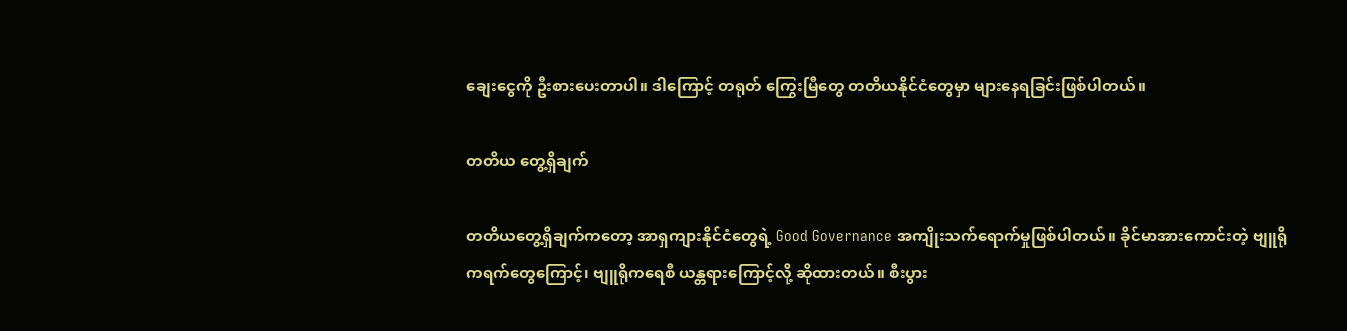ချေးငွေကို ဦးစားပေးတာပါ။ ဒါကြောင့် တရုတ် ကြွေးမြီတွေ တတိယနိုင်ငံတွေမှာ များနေရခြင်းဖြစ်ပါတယ်။

တတိယ တွေ့ရှိချက်

တတိယတွေ့ရှိချက်ကတော့ အာရှကျားနိုင်ငံတွေရဲ့ Good Governance အကျိုးသက်ရောက်မှုဖြစ်ပါတယ်။ ခိုင်မာအားကောင်းတဲ့ ဗျူရိုကရက်တွေကြောင့်၊ ဗျူရိုကရေစီ ယန္တရားကြောင့်လို့ ဆိုထားတယ်။ စီးပွား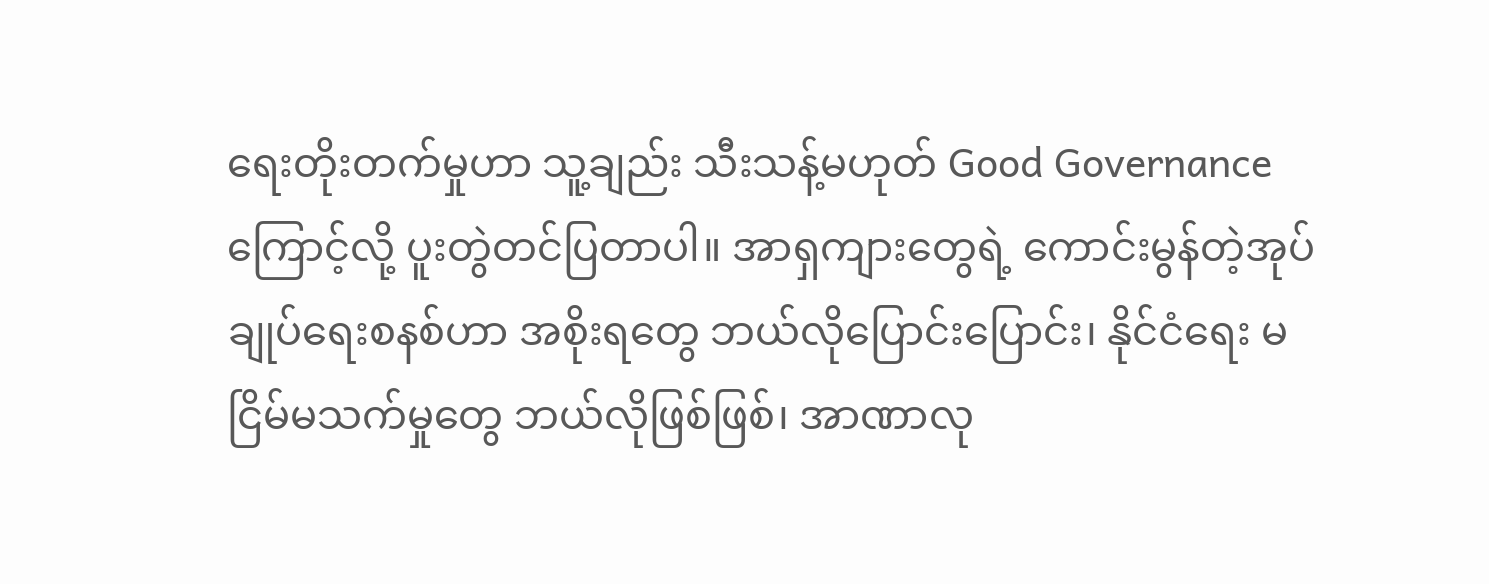ရေးတိုးတက်မှုဟာ သူ့ချည်း သီးသန့်မဟုတ် Good Governance ကြောင့်လို့ ပူးတွဲတင်ပြတာပါ။ အာရှကျားတွေရဲ့ ကောင်းမွန်တဲ့အုပ်ချုပ်ရေးစနစ်ဟာ အစိုးရတွေ ဘယ်လိုပြောင်းပြောင်း၊ နိုင်ငံရေး မငြိမ်မသက်မှုတွေ ဘယ်လိုဖြစ်ဖြစ်၊ အာဏာလု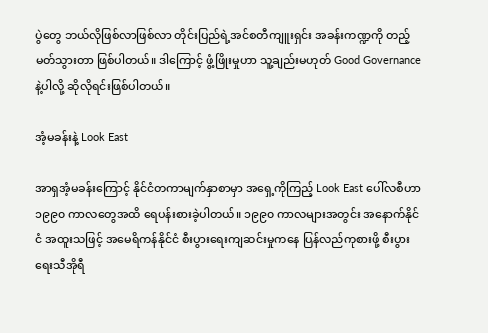ပွဲတွေ ဘယ်လိုဖြစ်လာဖြစ်လာ တိုင်းပြည်ရဲ့အင်စတီကျူးရှင်း အခန်းကဏ္ဍကို တည့်မတ်သွားတာ ဖြစ်ပါတယ်။ ဒါကြောင့် ဖွံ့ဖြိုးမှုဟာ သူ့ချည်းမဟုတ် Good Governance နဲ့ပါလို့ ဆိုလိုရင်းဖြစ်ပါတယ်။

အံ့မခန်းနဲ့ Look East

အာရှအံ့မခန်းကြောင့် နိုင်ငံတကာမျက်နှာစာမှာ အရှေ့ကိုကြည့် Look East ပေါ်လစီဟာ ၁၉၉၀ ကာလတွေအထိ ရေပန်းစားခဲ့ပါတယ်။ ၁၉၉၀ ကာလများအတွင်း အနောက်နိုင်ငံ အထူးသဖြင့် အမေရိကန်နိုင်ငံ စီးပွားရေးကျဆင်းမှုကနေ ပြန်လည်ကုစားဖို့ စီးပွားရေးသီအိုရီ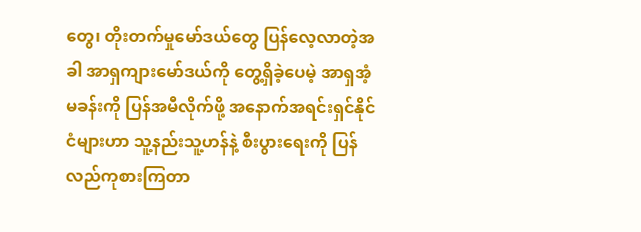တွေ၊ တိုးတက်မှုမော်ဒယ်တွေ ပြန်လေ့လာတဲ့အခါ အာရှကျားမော်ဒယ်ကို တွေ့ရှိခဲ့ပေမဲ့ အာရှအံ့မခန်းကို ပြန်အမီလိုက်ဖို့ အနောက်အရင်းရှင်နိုင်ငံများဟာ သူ့နည်းသူ့ဟန်နဲ့ စီးပွားရေးကို ပြန်လည်ကုစားကြတာ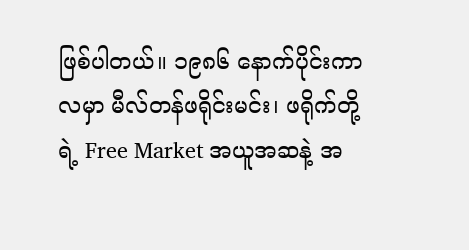ဖြစ်ပါတယ်။ ၁၉၈၆ နောက်ပိုင်းကာလမှာ မီလ်တန်ဖရိုင်းမင်း၊ ဖရိုက်တို့ရဲ့ Free Market အယူအဆနဲ့ အ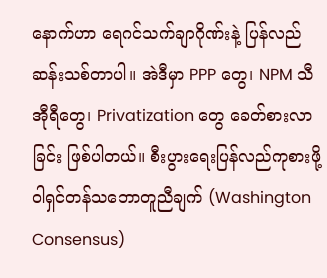နောက်ဟာ ရေဂင်သက်ချာဂိုဏ်းနဲ့ ပြန်လည်ဆန်းသစ်တာပါ။ အဲဒီမှာ PPP တွေ၊ NPM သီအီုရီတွေ၊ Privatization တွေ ခေတ်စားလာခြင်း ဖြစ်ပါတယ်။ စီးပွားရေးပြန်လည်ကုစားဖို့ ၀ါရှင်တန်သဘောတူညီချက် (Washington Consensus)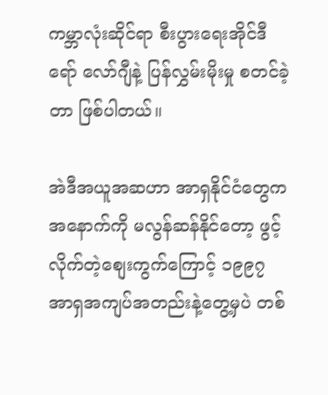ကမ္ဘာလုံးဆိုင်ရာ စီးပွားရေးအိုင်ဒီရော် လော်ဂျီနဲ့ ပြန်လွှမ်းမိုးမှု စတင်ခဲ့တာ ဖြစ်ပါတယ်။

အဲဒီအယူအဆဟာ အာရှနိုင်ငံတွေက အနောက်ကို မလွန်ဆန်နိုင်တော့ ဖွင့်လိုက်တဲ့စျေးကွက်ကြောင့် ၁၉၉၇ အာရှအကျပ်အတည်းနဲ့တွေ့မှပဲ တစ်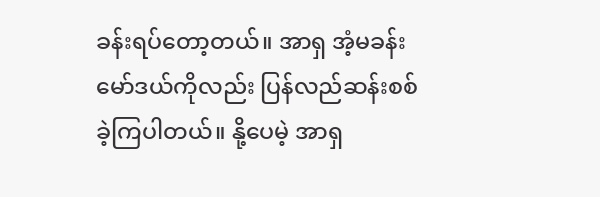ခန်းရပ်တော့တယ်။ အာရှ အံ့မခန်းမော်ဒယ်ကိုလည်း ပြန်လည်ဆန်းစစ်ခဲ့ကြပါတယ်။ နို့ပေမဲ့ အာရှ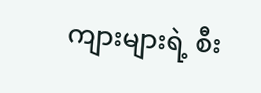ကျားများရဲ့ စီး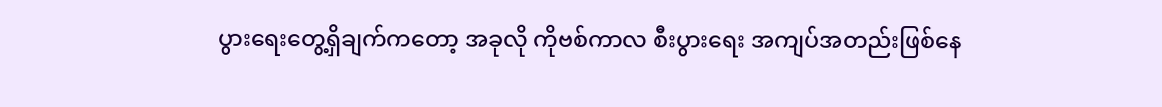ပွားရေးတွေ့ရှိချက်ကတော့ အခုလို ကိုဗစ်ကာလ စီးပွားရေး အကျပ်အတည်းဖြစ်နေ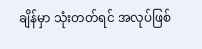ချိန်မှာ သုံးတတ်ရင် အလုပ်ဖြစ်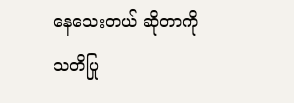နေသေးတယ် ဆိုတာကို သတိပြု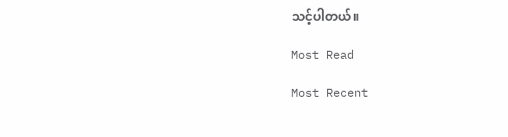သင့်ပါတယ်။

Most Read

Most Recent